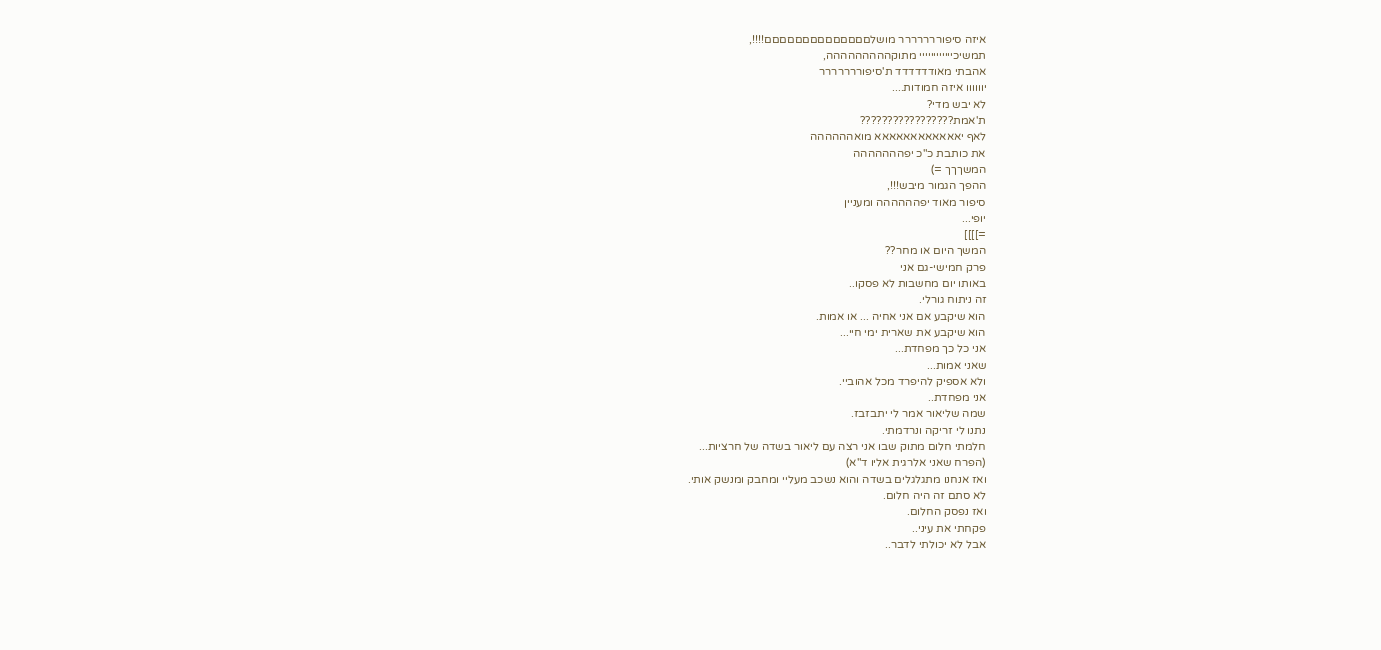איזה סיפוררררררר מושלםםםםםםםםםםםםםם!!!!,
תמשיכיייייייייייי מתוקההההההההה,
אהבתי מאודדדדדד ת'סיפוררררררר
יוווווו איזה חמודות....
לא יבש מדי?
ת'אמת?????????????????
לאף יאאאאאאאאאאאא מואהההההה
את כותבת כ"כ יפההההההה
המשךךך =)
ההפך הגמור מיבש!!!,
סיפור מאוד יפהההההה ומעניין
יופי...
=]]]]
המשך היום או מחר??
פרק חמישי-גם אני
באותו יום מחשבות לא פסקו..
זה ניתוח גורלי.
הוא שיקבע אם אני אחיה ... או אמות.
הוא שיקבע את שארית ימי חיי...
אני כל כך מפחדת...
שאני אמות...
ולא אספיק להיפרד מכל אהוביי.
אני מפחדת..
שמה שליאור אמר לי יתבזבז.
נתנו לי זריקה ונרדמתי.
חלמתי חלום מתוק שבו אני רצה עם ליאור בשדה של חרציות...
(הפרח שאני אלרגית אליו ד"א)
ואז אנחנו מתגלגלים בשדה והוא נשכב מעליי ומחבק ומנשק אותי.
לא סתם זה היה חלום.
ואז נפסק החלום.
פקחתי את עיני..
אבל לא יכולתי לדבר..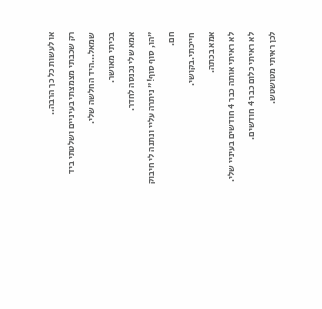או לעשות כל כך הרבה..
רק שכבתי מצמצתי בעיניים ושלטתי ביד שמאל...היד החלשה שלי.
בכיתי מאושר.
אמא שלי נכנסה לחדר.
"הו, סוף סוף!" ניתרה עליי ונתנה לי חיבוק חם.
חייכתי.בקושי.
אמא בכתה.
לא ראיתי אותה כבר 4 חודשים בעיניי שלי.
לא ראיתי כלום כבר 4 חודשים.
לכן ראיתי מטושטש.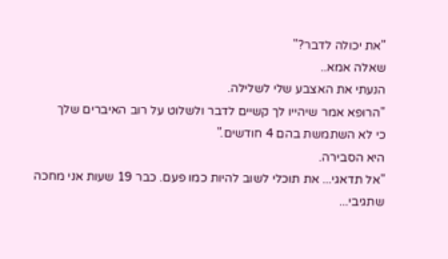"את יכולה לדבר?"
שאלה אמא..
הנעתי את האצבע שלי לשלילה.
"הרופא אמר שיהייו לך קשיים לדבר ולשלוט על רוב האיברים שלך
כי לא השתמשת בהם 4 חודשים."
היא הסבירה.
"אל תדאגי... את תוכלי לשוב להיות כמו פעם. כבר 19 שעות אני מחכה שתגיבי...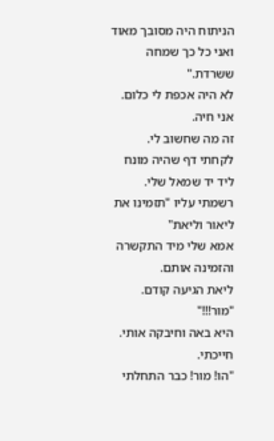הניתוח היה מסובך מאוד ואני כל כך שמחה ששרדת."
לא היה אכפת לי כלום.
אני חיה.
זה מה שחשוב לי.
לקחתי דף שהיה מונח ליד יד שמאל שלי.
רשמתי עליו "תזמינו את ליאור וליאת"
אמא שלי מיד התקשרה והזמינה אותם.
ליאת הגיעה קודם.
"מור!!!"
היא באה וחיבקה אותי.
חייכתי.
"הו! מור! כבר התחלתי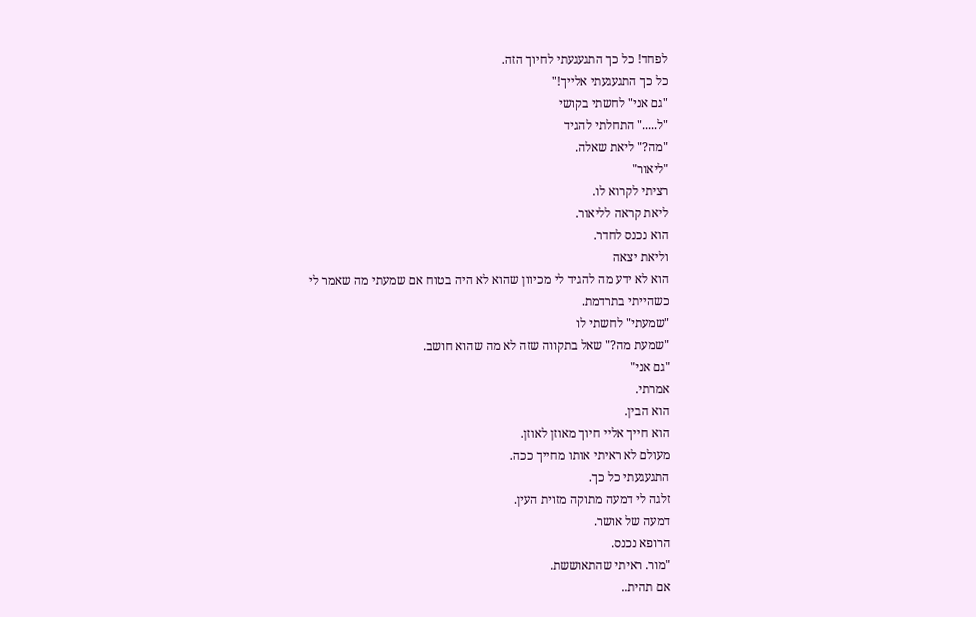לפחד! כל כך התגעגעתי לחיוך הזה.
כל כך התגעגעתי אלייך!"
"גם אני" לחשתי בקושי
"ל....." התחלתי להגיד
"מה?" ליאת שאלה.
"ליאור"
רציתי לקרוא לו.
ליאת קראה לליאור.
הוא נכנס לחדר.
וליאת יצאה
הוא לא ידע מה להגיד לי מכיוון שהוא לא היה בטוח אם שמעתי מה שאמר לי
כשהייתי בתרדמת.
"שמעתי" לחשתי לו
"שמעת מה?" שאל בתקווה שזה לא מה שהוא חושב.
"גם אני"
אמרתי.
הוא הבין.
הוא חייך אליי חיוך מאוזן לאוזן.
מעולם לא ראיתי אותו מחייך ככה.
התגעגעתי כל כך.
זלגה לי דמעה מתוקה מזוית העין.
דמעה של אושר.
הרופא נכנס.
"מור. ראיתי שהתאוששת.
אם תהית..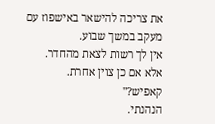את צריכה להישאר באישפוז עם מעקב במשך שבוע.
אין לך רשות לצאת מהחדר.
אלא אם כן צוין אחרת.
קאפיש?"
הנהנתי.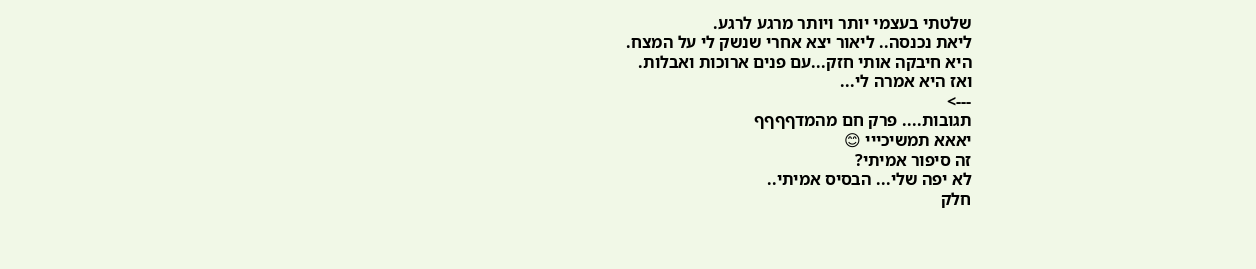שלטתי בעצמי יותר ויותר מרגע לרגע.
ליאת נכנסה.. ליאור יצא אחרי שנשק לי על המצח.
היא חיבקה אותי חזק...עם פנים ארוכות ואבלות.
ואז היא אמרה לי...
--->
תגובות.... פרק חם מהמדףףףף
יאאא תמשיכייי 😊
זה סיפור אמיתי?
לא יפה שלי... הבסיס אמיתי..
חלק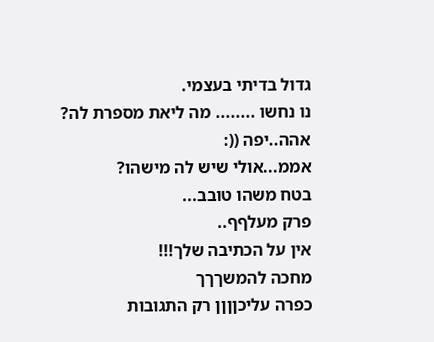גדול בדיתי בעצמי.
נו נחשו ........ מה ליאת מספרת לה?
אהה..יפה ((:
אממ...אולי שיש לה מישהו?
בטח משהו טובב...
פרק מעלףף..
אין על הכתיבה שלך!!!
מחכה להמשךךך
כפרה עליכןןןן רק התגובות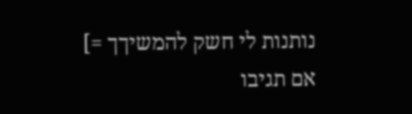נותנות לי חשק להמשיךך =]
אם תגיבו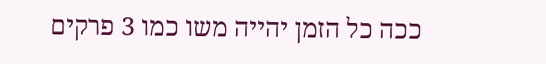ככה כל הזמן יהייה משו כמו 3 פרקים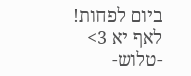ביום לפחות!
לאף יא 3>
-טלוש-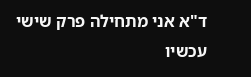ד"א אני מתחילה פרק שישי עכשיו